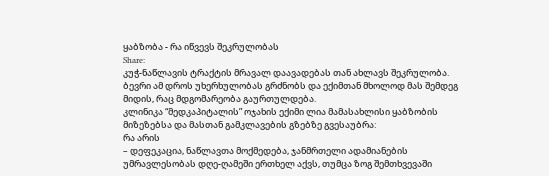ყაბზობა - რა იწვევს შეკრულობას
Share:
კუჭ-ნაწლავის ტრაქტის მრავალ დაავადებას თან ახლავს შეკრულობა. ბევრი ამ დროს უხერხულობას გრძნობს და ექიმთან მხოლოდ მას შემდეგ მიდის, რაც მდგომარეობა გაურთულდება.
კლინიკა “მედკაპიტალის” ოჯახის ექიმი ლია მამასახლისი ყაბზობის მიზეზებსა და მასთან გამკლავების გზებზე გვესაუბრა:
რა არის
– დეფეკაცია, ნაწლავთა მოქმედება, ჯანმრთელი ადამიანების უმრავლესობას დღე-ღამეში ერთხელ აქვს, თუმცა ზოგ შემთხვევაში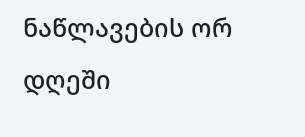ნაწლავების ორ დღეში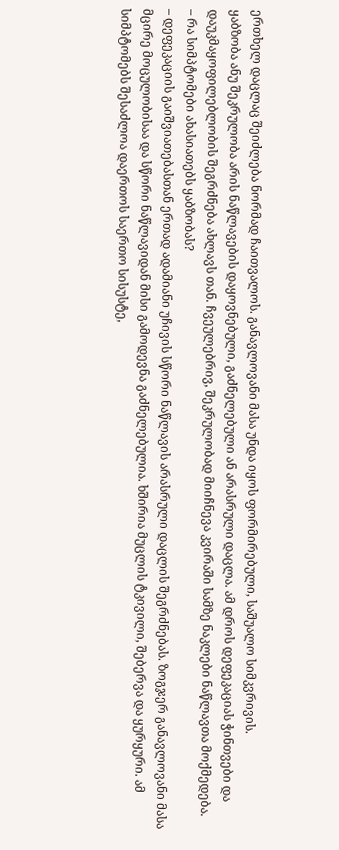ერთხელ დაცლაც შეიძლება ნორმად ჩაითვალოს. განავლოვანი მასა უნდა იყოს ფორმირებული, საშუალო სიმკვრივის.
ყაბზობა ანუ შეკრულობა არის ნაწლავების დაყოვნებული, გაძნელებული ან არასრული დაცლა. ამ დროს დეფეკაციას ჭინთვები და დაუკმაყოფილებლობის შეგრძნება ახლავს თან. ჩვეულებრივ, შეკრულობად მიიჩნევა კვირაში სამზე ნაკლები ნაწლავთა მოქმედება.
– რა სიმპტომები ახასიათებს ყაბზობას?
– დეფეკაციის გაიშვიათებასთან ერთად ადამიანი უჩივის სწორი ნაწლავის არასრული დაცლის შეგრძნებას. ზოგჯერ განავლოვანი მასა მცირე მოცულობისაა და სწორი ნაწლავიდან მისი გამოდევნა გაძნელებულია. ხშირია მუცლის ტკივილი, შებერვა და ყურყური. ამ სიმპტომებს შესაძლოა დაერთოს საერთო სისუსტე,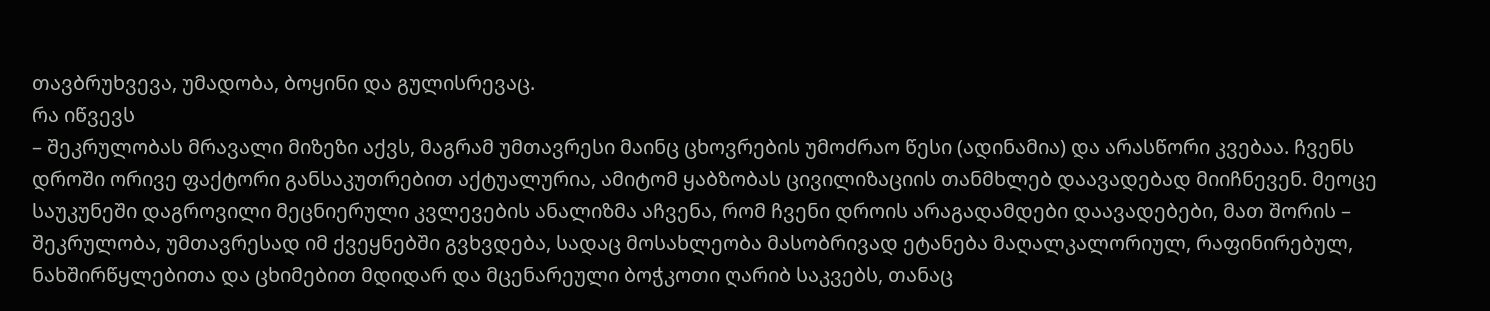თავბრუხვევა, უმადობა, ბოყინი და გულისრევაც.
რა იწვევს
– შეკრულობას მრავალი მიზეზი აქვს, მაგრამ უმთავრესი მაინც ცხოვრების უმოძრაო წესი (ადინამია) და არასწორი კვებაა. ჩვენს დროში ორივე ფაქტორი განსაკუთრებით აქტუალურია, ამიტომ ყაბზობას ცივილიზაციის თანმხლებ დაავადებად მიიჩნევენ. მეოცე საუკუნეში დაგროვილი მეცნიერული კვლევების ანალიზმა აჩვენა, რომ ჩვენი დროის არაგადამდები დაავადებები, მათ შორის – შეკრულობა, უმთავრესად იმ ქვეყნებში გვხვდება, სადაც მოსახლეობა მასობრივად ეტანება მაღალკალორიულ, რაფინირებულ, ნახშირწყლებითა და ცხიმებით მდიდარ და მცენარეული ბოჭკოთი ღარიბ საკვებს, თანაც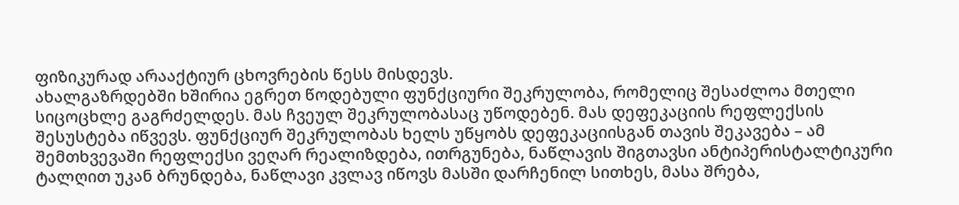ფიზიკურად არააქტიურ ცხოვრების წესს მისდევს.
ახალგაზრდებში ხშირია ეგრეთ წოდებული ფუნქციური შეკრულობა, რომელიც შესაძლოა მთელი სიცოცხლე გაგრძელდეს. მას ჩვეულ შეკრულობასაც უწოდებენ. მას დეფეკაციის რეფლექსის შესუსტება იწვევს. ფუნქციურ შეკრულობას ხელს უწყობს დეფეკაციისგან თავის შეკავება – ამ შემთხვევაში რეფლექსი ვეღარ რეალიზდება, ითრგუნება, ნაწლავის შიგთავსი ანტიპერისტალტიკური ტალღით უკან ბრუნდება, ნაწლავი კვლავ იწოვს მასში დარჩენილ სითხეს, მასა შრება,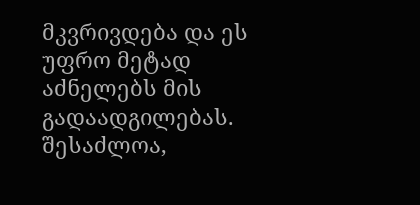მკვრივდება და ეს უფრო მეტად აძნელებს მის გადაადგილებას.
შესაძლოა,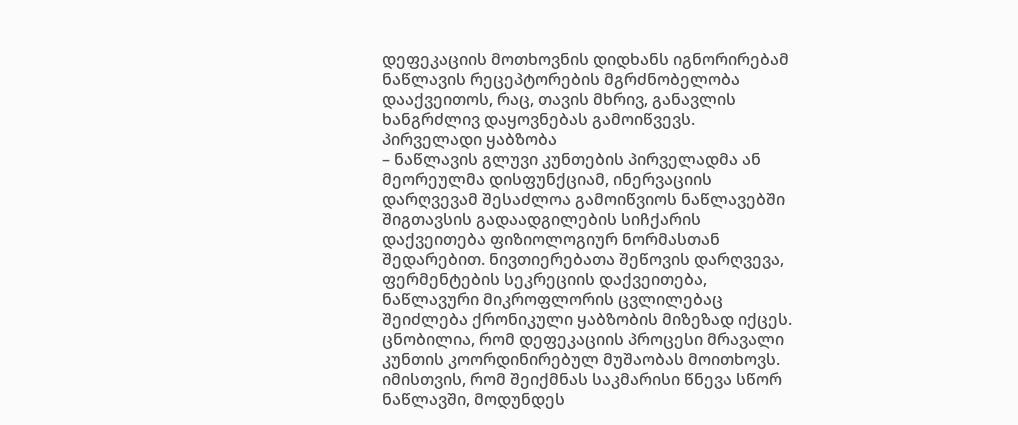დეფეკაციის მოთხოვნის დიდხანს იგნორირებამ ნაწლავის რეცეპტორების მგრძნობელობა დააქვეითოს, რაც, თავის მხრივ, განავლის ხანგრძლივ დაყოვნებას გამოიწვევს.
პირველადი ყაბზობა
– ნაწლავის გლუვი კუნთების პირველადმა ან მეორეულმა დისფუნქციამ, ინერვაციის დარღვევამ შესაძლოა გამოიწვიოს ნაწლავებში შიგთავსის გადაადგილების სიჩქარის დაქვეითება ფიზიოლოგიურ ნორმასთან შედარებით. ნივთიერებათა შეწოვის დარღვევა, ფერმენტების სეკრეციის დაქვეითება, ნაწლავური მიკროფლორის ცვლილებაც შეიძლება ქრონიკული ყაბზობის მიზეზად იქცეს.
ცნობილია, რომ დეფეკაციის პროცესი მრავალი კუნთის კოორდინირებულ მუშაობას მოითხოვს. იმისთვის, რომ შეიქმნას საკმარისი წნევა სწორ ნაწლავში, მოდუნდეს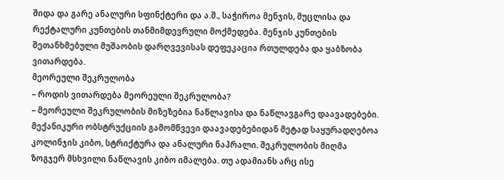შიდა და გარე ანალური სფინქტერი და ა.შ., საჭიროა მენჯის, მუცლისა და რექტალური კუნთების თანმიმდევრული მოქმედება. მენჯის კუნთების შეთანხმებული მუშაობის დარღვევისას დეფეკაცია რთულდება და ყაბზობა ვითარდება.
მეორეული შეკრულობა
– როდის ვითარდება მეორეული შეკრულობა?
– მეორეული შეკრულობის მიზეზებია ნაწლავისა და ნაწლავგარე დაავადებები. მექანიკური ობსტრუქციის გამომწვევი დაავადებებიდან მეტად საყურადღებოა კოლინჯის კიბო, სტრიქტურა და ანალური ნაპრალი. შეკრულობის მიღმა ზოგჯერ მსხვილი ნაწლავის კიბო იმალება. თუ ადამიანს არც ისე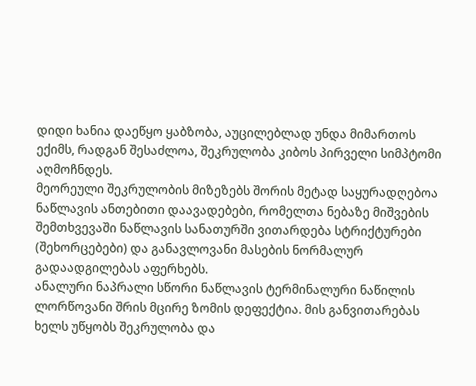დიდი ხანია დაეწყო ყაბზობა, აუცილებლად უნდა მიმართოს ექიმს, რადგან შესაძლოა, შეკრულობა კიბოს პირველი სიმპტომი აღმოჩნდეს.
მეორეული შეკრულობის მიზეზებს შორის მეტად საყურადღებოა ნაწლავის ანთებითი დაავადებები, რომელთა ნებაზე მიშვების შემთხვევაში ნაწლავის სანათურში ვითარდება სტრიქტურები (შეხორცებები) და განავლოვანი მასების ნორმალურ გადაადგილებას აფერხებს.
ანალური ნაპრალი სწორი ნაწლავის ტერმინალური ნაწილის ლორწოვანი შრის მცირე ზომის დეფექტია. მის განვითარებას ხელს უწყობს შეკრულობა და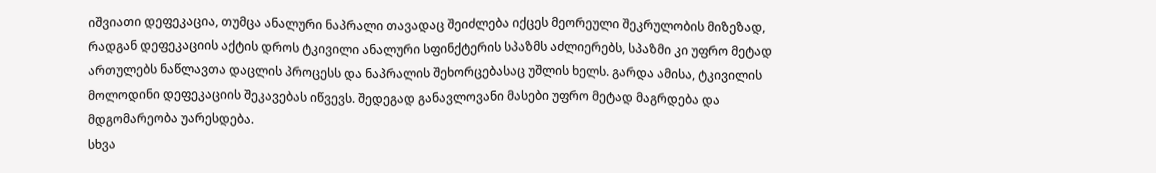იშვიათი დეფეკაცია, თუმცა ანალური ნაპრალი თავადაც შეიძლება იქცეს მეორეული შეკრულობის მიზეზად, რადგან დეფეკაციის აქტის დროს ტკივილი ანალური სფინქტერის სპაზმს აძლიერებს, სპაზმი კი უფრო მეტად ართულებს ნაწლავთა დაცლის პროცესს და ნაპრალის შეხორცებასაც უშლის ხელს. გარდა ამისა, ტკივილის მოლოდინი დეფეკაციის შეკავებას იწვევს. შედეგად განავლოვანი მასები უფრო მეტად მაგრდება და მდგომარეობა უარესდება.
სხვა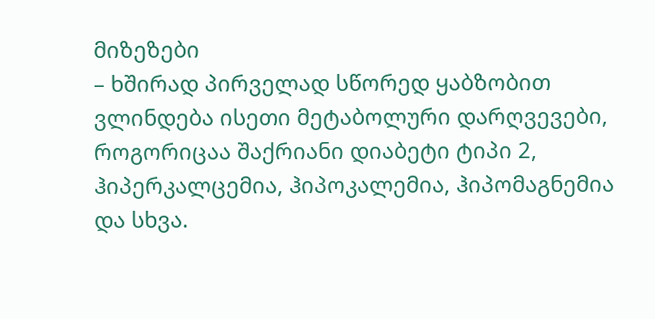მიზეზები
– ხშირად პირველად სწორედ ყაბზობით ვლინდება ისეთი მეტაბოლური დარღვევები, როგორიცაა შაქრიანი დიაბეტი ტიპი 2, ჰიპერკალცემია, ჰიპოკალემია, ჰიპომაგნემია და სხვა.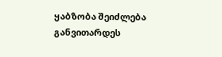ყაბზობა შეიძლება განვითარდეს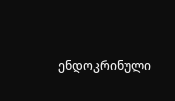ენდოკრინული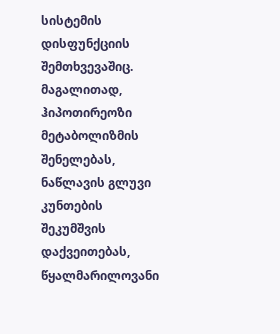სისტემის დისფუნქციის შემთხვევაშიც. მაგალითად, ჰიპოთირეოზი მეტაბოლიზმის შენელებას, ნაწლავის გლუვი კუნთების შეკუმშვის დაქვეითებას, წყალმარილოვანი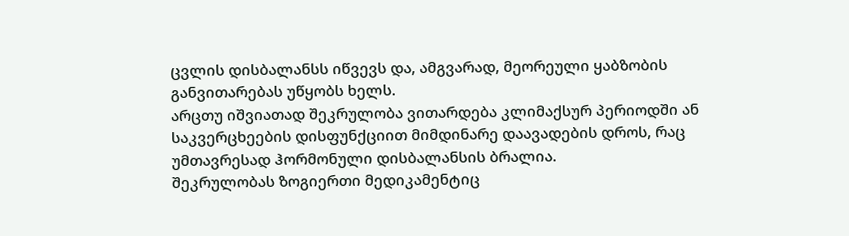ცვლის დისბალანსს იწვევს და, ამგვარად, მეორეული ყაბზობის განვითარებას უწყობს ხელს.
არცთუ იშვიათად შეკრულობა ვითარდება კლიმაქსურ პერიოდში ან საკვერცხეების დისფუნქციით მიმდინარე დაავადების დროს, რაც უმთავრესად ჰორმონული დისბალანსის ბრალია.
შეკრულობას ზოგიერთი მედიკამენტიც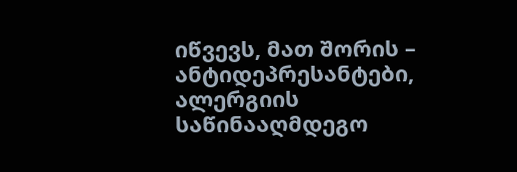იწვევს, მათ შორის – ანტიდეპრესანტები, ალერგიის საწინააღმდეგო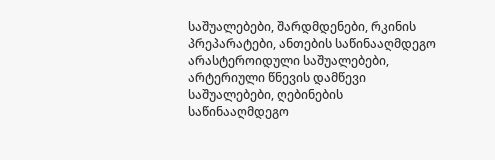საშუალებები, შარდმდენები, რკინის პრეპარატები, ანთების საწინააღმდეგო არასტეროიდული საშუალებები, არტერიული წნევის დამწევი საშუალებები, ღებინების საწინააღმდეგო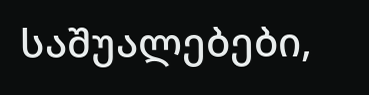საშუალებები,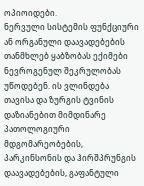ოპიოიდები.
ნერვული სისტემის ფუნქციური ან ორგანული დაავადებების თანმხლებ ყაბზობას ექიმები ნევროგენულ შეკრულობას უწოდებენ. ის ვლინდება თავისა და ზურგის ტვინის დაზიანებით მიმდინარე პათოლოგიური მდგომარეობების, პარკინსონის და ჰირშპრუნგის დაავადებების, გაფანტული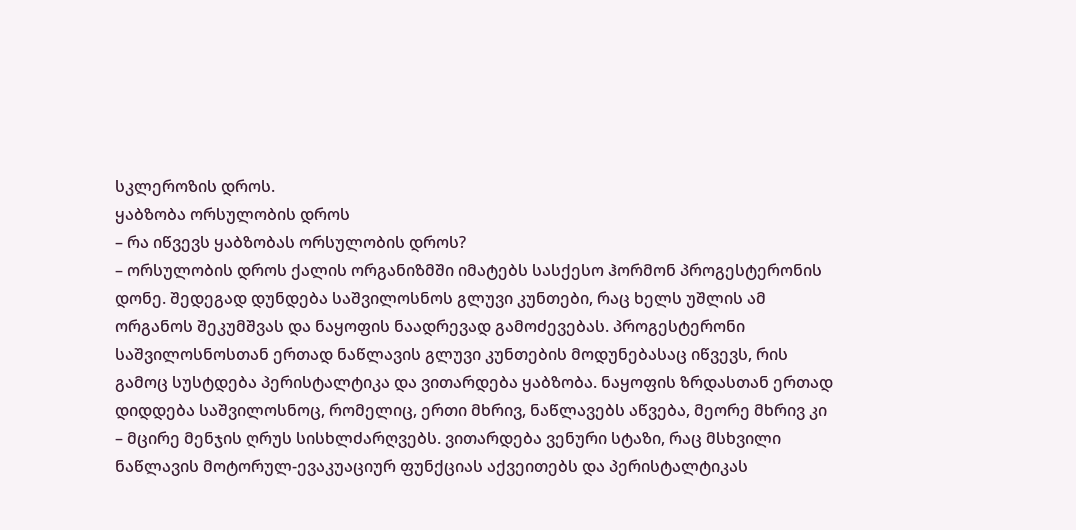სკლეროზის დროს.
ყაბზობა ორსულობის დროს
– რა იწვევს ყაბზობას ორსულობის დროს?
– ორსულობის დროს ქალის ორგანიზმში იმატებს სასქესო ჰორმონ პროგესტერონის დონე. შედეგად დუნდება საშვილოსნოს გლუვი კუნთები, რაც ხელს უშლის ამ ორგანოს შეკუმშვას და ნაყოფის ნაადრევად გამოძევებას. პროგესტერონი საშვილოსნოსთან ერთად ნაწლავის გლუვი კუნთების მოდუნებასაც იწვევს, რის გამოც სუსტდება პერისტალტიკა და ვითარდება ყაბზობა. ნაყოფის ზრდასთან ერთად დიდდება საშვილოსნოც, რომელიც, ერთი მხრივ, ნაწლავებს აწვება, მეორე მხრივ კი – მცირე მენჯის ღრუს სისხლძარღვებს. ვითარდება ვენური სტაზი, რაც მსხვილი ნაწლავის მოტორულ-ევაკუაციურ ფუნქციას აქვეითებს და პერისტალტიკას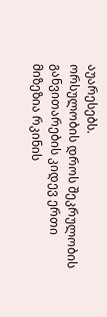აუარესებს.
ორსულობის დროს შეკრულობის განვითარების კიდევ ერთი მიზეზია რკინის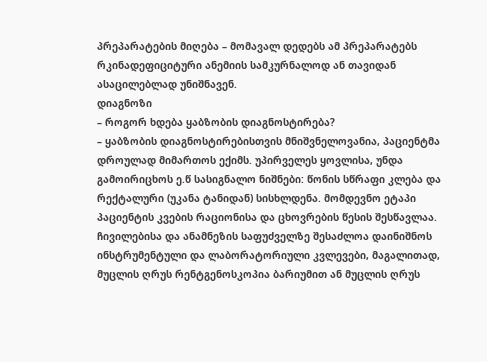პრეპარატების მიღება – მომავალ დედებს ამ პრეპარატებს რკინადეფიციტური ანემიის სამკურნალოდ ან თავიდან ასაცილებლად უნიშნავენ.
დიაგნოზი
– როგორ ხდება ყაბზობის დიაგნოსტირება?
– ყაბზობის დიაგნოსტირებისთვის მნიშვნელოვანია, პაციენტმა დროულად მიმართოს ექიმს. უპირველეს ყოვლისა, უნდა გამოირიცხოს ე.წ სასიგნალო ნიშნები: წონის სწრაფი კლება და რექტალური (უკანა ტანიდან) სისხლდენა. მომდევნო ეტაპი პაციენტის კვების რაციონისა და ცხოვრების წესის შესწავლაა. ჩივილებისა და ანამნეზის საფუძველზე შესაძლოა დაინიშნოს ინსტრუმენტული და ლაბორატორიული კვლევები, მაგალითად, მუცლის ღრუს რენტგენოსკოპია ბარიუმით ან მუცლის ღრუს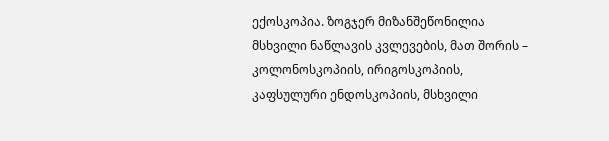ექოსკოპია. ზოგჯერ მიზანშეწონილია მსხვილი ნაწლავის კვლევების, მათ შორის – კოლონოსკოპიის, ირიგოსკოპიის, კაფსულური ენდოსკოპიის, მსხვილი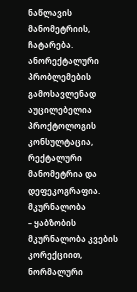ნაწლავის მანომეტრიის, ჩატარება. ანორექტალური პრობლემების გამოსავლენად აუცილებელია პროქტოლოგის კონსულტაცია, რექტალური მანომეტრია და დეფეკოგრაფია.
მკურნალობა
– ყაბზობის მკურნალობა კვების კორექციით, ნორმალური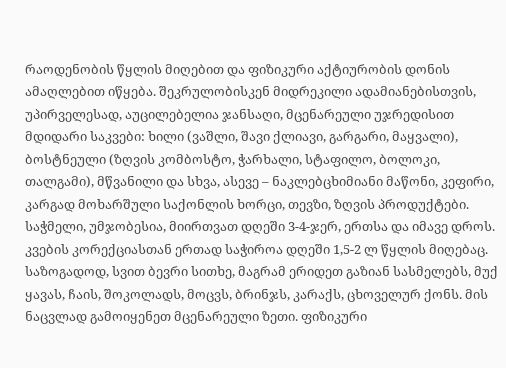რაოდენობის წყლის მიღებით და ფიზიკური აქტიურობის დონის ამაღლებით იწყება. შეკრულობისკენ მიდრეკილი ადამიანებისთვის, უპირველესად, აუცილებელია ჯანსაღი, მცენარეული უჯრედისით მდიდარი საკვები: ხილი (ვაშლი, შავი ქლიავი, გარგარი, მაყვალი), ბოსტნეული (ზღვის კომბოსტო, ჭარხალი, სტაფილო, ბოლოკი, თალგამი), მწვანილი და სხვა, ასევე – ნაკლებცხიმიანი მაწონი, კეფირი, კარგად მოხარშული საქონლის ხორცი, თევზი, ზღვის პროდუქტები. საჭმელი, უმჯობესია, მიირთვათ დღეში 3-4-ჯერ, ერთსა და იმავე დროს. კვების კორექციასთან ერთად საჭიროა დღეში 1,5-2 ლ წყლის მიღებაც. საზოგადოდ, სვით ბევრი სითხე, მაგრამ ერიდეთ გაზიან სასმელებს, მუქ ყავას, ჩაის, შოკოლადს, მოცვს, ბრინჯს, კარაქს, ცხოველურ ქონს. მის ნაცვლად გამოიყენეთ მცენარეული ზეთი. ფიზიკური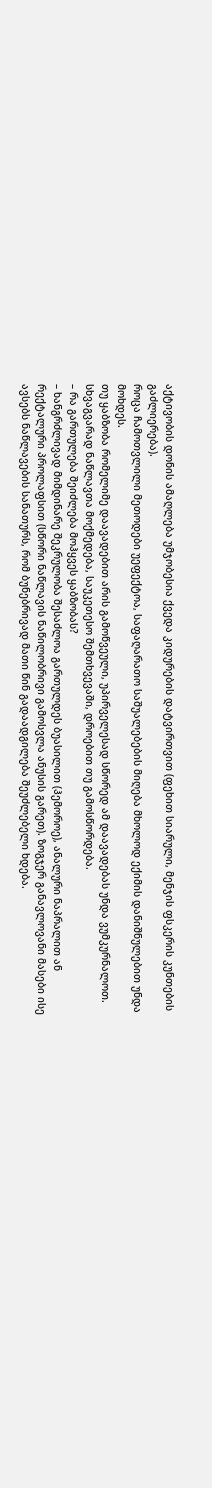აქტივობის დონის ამაღლება უმჯობესია ქვედა კიდურების დატვირთვით (ფეხით სიარული, მენჯის ფსკერის კუნთების გაძლიერება).
როცა ჩამოთვლილი მეთოდები უეფექტოა, საფაღარათო საშუალებების მიღება მხოლოდ ექიმის დანიშნულებით უნდა მოხდეს.
თუ ყაბზობა რომელიმე დაავადებით არის გამოწვეული, უპირველესად სწორედ ამ დაავადებას უნდა ვუმკურნალოთ. სხვაგვარად ნაწლავთა მოქმედება, საუკეთესო შემთხვევაში, დროებით თუ გამოსწორდება.
– რა გართულება შეიძლება მოჰყვეს ყაბზობას?
– ხანგრძლივად მიმდინარე შეკრულობა შესაძლოა გართულდეს ბუასილით (ჰემოროე), ანალური ნაპრალით ან რექტალური პროლაფსით (სწორი ნაწლავის ნაწილობრივი გამოსვლა ანუსის გარეთ). ზოგჯერ განავლოვანი მასები ისე ავსებს ნაწლავების სანათურს, რომ ბუნებრივად მათი წინ გადაადგილება შეუძლებელი ხდება.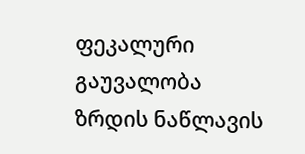ფეკალური გაუვალობა ზრდის ნაწლავის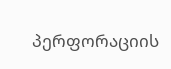პერფორაციის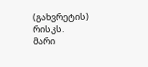(გახვრეტის) რისკს.
მარი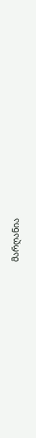მარღანია